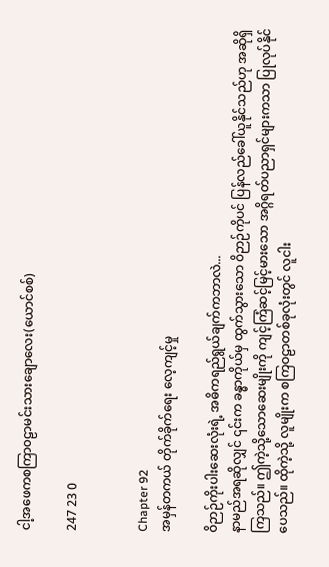ငါ့အဖေကစကြာ၀ဠာမင်းသားချောလေး(ယောင်စစ်)

247 23 0


Chapter 92
အမှန်တကယ် တိုက်ခိုက်ရေး လေ့ကျင့်မှု

ဝိဉာဉ်ကိုးပါးဆေးလုံးရဲ့ အဓိကရည်ရွယ်ချက်ကဘာလဲ...
နာမည်အရဆိုလျှင် ၎င်းက ခန္ဓာကိုယ်မှ ထွက်သွားသော ဝိဉာဉ်ကိုပင် ပြန်လည်ခေါ်ယူနိုင်သည်ဟု အဆိုရှိကြသည်။ ဤကဲ့သို့သောဆေးမျိုးကို ကျင့်ကြံဆင့်မြင့်မားသော အဂ္ဂိရတ်ပညာရှင်များကသာ ပြုလုပ်နိုင်ပေသည်။ ထိုကဲ့သို့ လူမျိုးက စကြဝဠာတစ်ခုလုံးတွင် လူငါး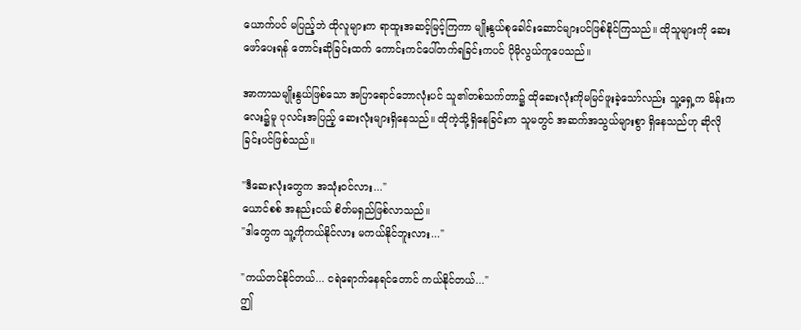ယောက်ပင် မပြည့်ဘဲ ထိုလူများက ရာထူးအဆင့်မြင့်ကြကာ မျိုးနွယ်စုခေါင်းဆောင်များပင်ဖြစ်နိုင်ကြသည်။ ထိုသူများကို ဆေးဖော်ပေးရန် တောင်းဆိုခြင်းထက် ကောင်းကင်ပေါ်တက်ရခြင်းကပင် ပိုမိုလွယ်ကူပေသည်။

အာကာသမျိုးနွယ်ဖြစ်သော အပြာရောင်ဘောလုံးပင် သူ၏တစ်သက်တာ၌ ထိုဆေးလုံးကိုမမြင်ဖူးခဲ့သော်လည်း သူ့ရှေ့က မိန်းကလေး၌မူ ပုလင်းအပြည့် ဆေးလုံးများရှိနေသည်။ ထိုကဲ့သို့ရှိနေခြင်းက သူမတွင် အဆက်အသွယ်များစွာ ရှိနေသည်ဟု ဆိုလိုခြင်းပင်ဖြစ်သည်။

"ဒီဆေးလုံးတွေက အသုံးဝင်လား..."
ယောင်စစ် အနည်းငယ် စိတ်မရှည်ဖြစ်လာသည်။
"ဒါတွေက သူ့ကိုကယ်နိုင်လား မကယ်နိုင်ဘူးလား..."

"ကယ်တင်နိုင်တယ်... ငရဲရောက်နေရင်တောင် ကယ်နိုင်တယ်..."
ဤ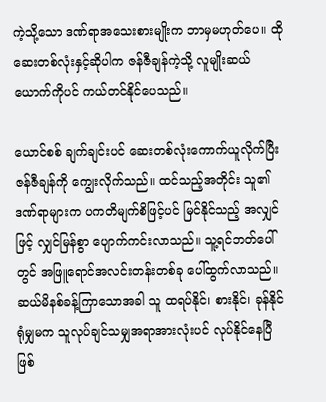ကဲ့သို့သော ဒဏ်ရာအသေးစားမျိုးက ဘာမှမဟုတ်ပေ။ ထိုဆေးတစ်လုံးနှင့်ဆိုပါက ဇန်ဇီချန်ကဲ့သို့ လူမျိုးဆယ်ယောက်ကိုပင် ကယ်တင်နိုင်ပေသည်။

ယောင်စစ် ချက်ချင်းပင် ဆေးတစ်လုံးကောက်ယူလိုက်ပြီး ဇန်ဇီချန်ကို ကျွေးလိုက်သည်။ ထင်သည့်အတိုင်း သူ၏ဒဏ်ရာများက ပကတိမျက်စိဖြင့်ပင် မြင်နိုင်သည့် အလျှင်ဖြင့် လျှင်မြန်စွာ ပျောက်ကင်းလာသည်။ သူ့ရင်ဘတ်ပေါ်တွင် အဖြူရောင်အလင်းတန်းတစ်ခု ပေါ်ထွက်လာသည်။ ဆယ်မိနစ်ခန့်ကြာသောအခါ သူ ထရပ်နိုင်၊ စားနိုင်၊ ခုန်နိုင်ရုံမျှမက သူလုပ်ချင်သမျှအရာအားလုံးပင် လုပ်နိုင်နေပြီဖြစ်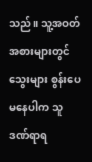သည်။ သူ့အဝတ်အစားများတွင် သွေးများ စွန်းပေမနေပါက သူဒဏ်ရာရ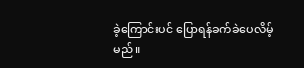ခဲ့ကြောင်းပင် ပြောရန်ခက်ခဲပေလိမ့်မည်။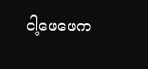ငါ့ဖေဖေက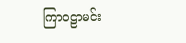ကြာဝဠာမင်း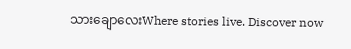သားချောလေးWhere stories live. Discover now